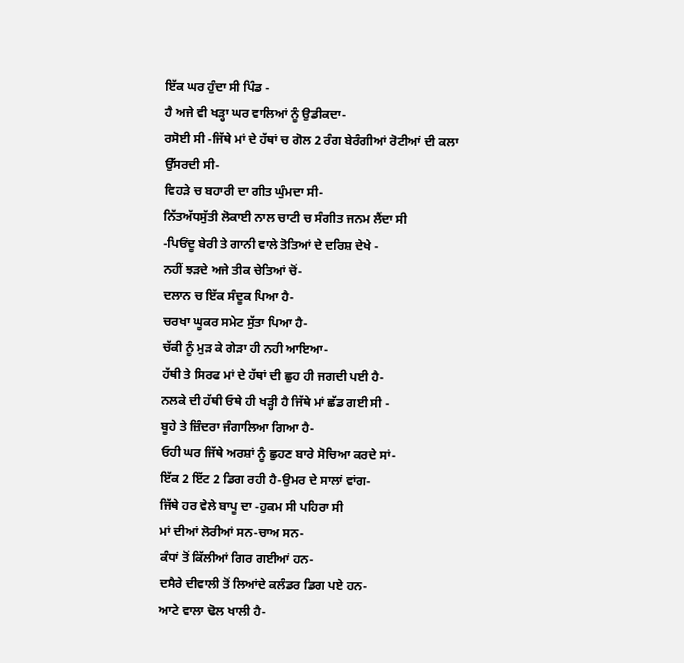ਇੱਕ ਘਰ ਹੁੰਦਾ ਸੀ ਪਿੰਡ -
ਹੈ ਅਜੇ ਵੀ ਖੜ੍ਹਾ ਘਰ ਵਾਲਿਆਂ ਨੂੰ ਉਡੀਕਦਾ-
ਰਸੋਈ ਸੀ -ਜਿੱਥੇ ਮਾਂ ਦੇ ਹੱਥਾਂ ਚ ਗੋਲ 2 ਰੰਗ ਬੇਰੰਗੀਆਂ ਰੋਟੀਆਂ ਦੀ ਕਲਾ ਉੱਸਰਦੀ ਸੀ-
ਵਿਹੜੇ ਚ ਬਹਾਰੀ ਦਾ ਗੀਤ ਘੁੰਮਦਾ ਸੀ-
ਨਿੱਤਅੱਧਸੁੱਤੀ ਲੋਕਾਈ ਨਾਲ ਚਾਟੀ ਚ ਸੰਗੀਤ ਜਨਮ ਲੈਂਦਾ ਸੀ
-ਪਿਓਂਦੂ ਬੇਰੀ ਤੇ ਗਾਨੀ ਵਾਲੇ ਤੋਤਿਆਂ ਦੇ ਦਰਿਸ਼ ਦੇਖੇ -
ਨਹੀਂ ਝੜਦੇ ਅਜੇ ਤੀਕ ਚੇਤਿਆਂ ਚੋਂ-
ਦਲਾਨ ਚ ਇੱਕ ਸੰਦੂਕ ਪਿਆ ਹੈ-
ਚਰਖਾ ਘੂਕਰ ਸਮੇਟ ਸੁੱਤਾ ਪਿਆ ਹੈ-
ਚੱਕੀ ਨੂੰ ਮੁੜ ਕੇ ਗੇੜਾ ਹੀ ਨਹੀ ਆਇਆ-
ਹੱਥੀ ਤੇ ਸਿਰਫ ਮਾਂ ਦੇ ਹੱਥਾਂ ਦੀ ਛੁਹ ਹੀ ਜਗਦੀ ਪਈ ਹੈ-
ਨਲਕੇ ਦੀ ਹੱਥੀ ਓਥੇ ਹੀ ਖੜ੍ਹੀ ਹੈ ਜਿੱਥੇ ਮਾਂ ਛੱਡ ਗਈ ਸੀ -
ਬੂਹੇ ਤੇ ਜ਼ਿੰਦਰਾ ਜੰਗਾਲਿਆ ਗਿਆ ਹੈ-
ਓਹੀ ਘਰ ਜਿੱਥੇ ਅਰਸ਼ਾਂ ਨੂੰ ਛੁਹਣ ਬਾਰੇ ਸੋਚਿਆ ਕਰਦੇ ਸਾਂ-
ਇੱਕ 2 ਇੱਟ 2 ਡਿਗ ਰਹੀ ਹੈ-ਉਮਰ ਦੇ ਸਾਲਾਂ ਵਾਂਗ-
ਜਿੱਥੇ ਹਰ ਵੇਲੇ ਬਾਪੂ ਦਾ -ਹੁਕਮ ਸੀ ਪਹਿਰਾ ਸੀ
ਮਾਂ ਦੀਆਂ ਲੋਰੀਆਂ ਸਨ-ਚਾਅ ਸਨ-
ਕੰਧਾਂ ਤੋਂ ਕਿੱਲੀਆਂ ਗਿਰ ਗਈਆਂ ਹਨ-
ਦਸੈਰੇ ਦੀਵਾਲੀ ਤੋਂ ਲਿਆਂਦੇ ਕਲੰਡਰ ਡਿਗ ਪਏ ਹਨ-
ਆਟੇ ਵਾਲਾ ਢੋਲ ਖਾਲੀ ਹੈ-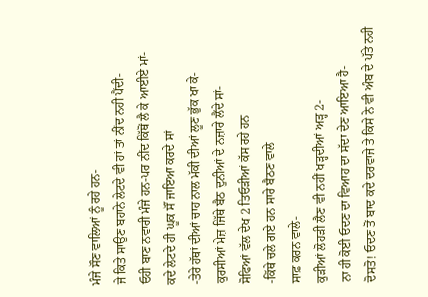ਮੰਜੇ ਸੌਣ ਵਾਲਿਆਂ ਨੂੰ ਰਹੇ ਹਨ-
ਜੇ ਕਿਤੇ ਸਾਉਣ ਬਹਾਨੇ ਲੇਟਦੇ ਵੀ ਹਾਂ ਤਾਂ ਨੀਂਦ ਨਹੀ ਪੈਂਦੀ-
ਓਹੀ ਬਾਣ ਨਵਾਰੀ ਮੰਜੇ ਹਨ-ਪਰ ਨੀਂਦ ਕਿੱਥੋਂ ਲੈ ਕੇ ਆਈਏ ਮਾਂ-
ਕਦੇ ਲੇਟਦੇ ਹੀ ਘੂਕ ਸੌਂ ਜਾਇਆ ਕਰਦੇ ਸਾਂ
-ਤੇਰੇ ਹੱਥਾਂ ਦੀਆਂ ਚਾਹ ਨਾਲ ਮੱਕੀ ਦੀਆਂ ਲੂਣ ਭੁੱਕ ਖਾ ਕੇ-
ਕੁਰਸੀਆਂ ਮੇਜ਼ ਜਿੱਥੇ ਬੈਠ ਦੁਨੀਆਂ ਦੇ ਨਜ਼ਾਰੇ ਲੈਂਦੇ ਸਾਂ-
ਸੋਫਿਆਂ ਵੱਲ ਦੇਖ 2 ਤਿਓੜੀਆਂ ਕੱਸ ਰਹੇ ਹਨ
-ਕਿੱਥੇ ਚਲੇ ਗਏ ਹਨ ਸਾਰੇ ਬੈਠਣ ਵਾਲੇ
ਸਾਫ਼ ਕਰਨ ਵਾਲੇ-
ਕੁੜੀਆਂ ਲੋਹੜੀ ਲੈਣ ਵੀ ਨਹੀਂ ਖੜ੍ਹਦੀਆਂ ਅੜ੍ਹ 2-
ਨਾ ਹੀ ਕੋਈ ਓਦਣ ਦਾ ਵਿਆਹ ਦਾ ਸੱਦਾ ਦੇਣ ਆਇਆ ਹੈ-
ਦੋਸਤੋ! ਓਦਣ ਤੋਂ ਬਾਦ ਕਦੇ ਦਰਵਾਜੇ ਤੇ ਕਿਸੇ ਨੇ ਵੀ ਅੰਬ ਦੇ ਪੱਤੇ ਨਹੀ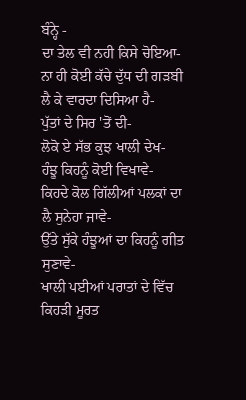ਬੰਨ੍ਹੇ -
ਦਾ ਤੇਲ ਵੀ ਨਹੀ ਕਿਸੇ ਚੋਇਆ-
ਨਾ ਹੀ ਕੋਈ ਕੱਚੇ ਦੁੱਧ ਦੀ ਗੜਬੀ ਲੈ ਕੇ ਵਾਰਦਾ ਦਿਸਿਆ ਹੈ-
ਪੁੱਤਾਂ ਦੇ ਸਿਰ 'ਤੋਂ ਦੀ-
ਲੋਕੋ ਏ ਸੱਭ ਕੁਝ ਖਾਲੀ ਦੇਖ-
ਹੰਝੂ ਕਿਹਨੂੰ ਕੋਈ ਵਿਖਾਵੇ-
ਕਿਹਦੇ ਕੋਲ ਗਿੱਲੀਆਂ ਪਲਕਾਂ ਦਾ ਲੈ ਸੁਨੇਹਾ ਜਾਵੇ-
ਉੱਤੇ ਸੁੱਕੇ ਹੰਝੂਆਂ ਦਾ ਕਿਹਨੂੰ ਗੀਤ ਸੁਣਾਵੇ-
ਖਾਲੀ ਪਈਆਂ ਪਰਾਤਾਂ ਦੇ ਵਿੱਚ ਕਿਹੜੀ ਮੂਰਤ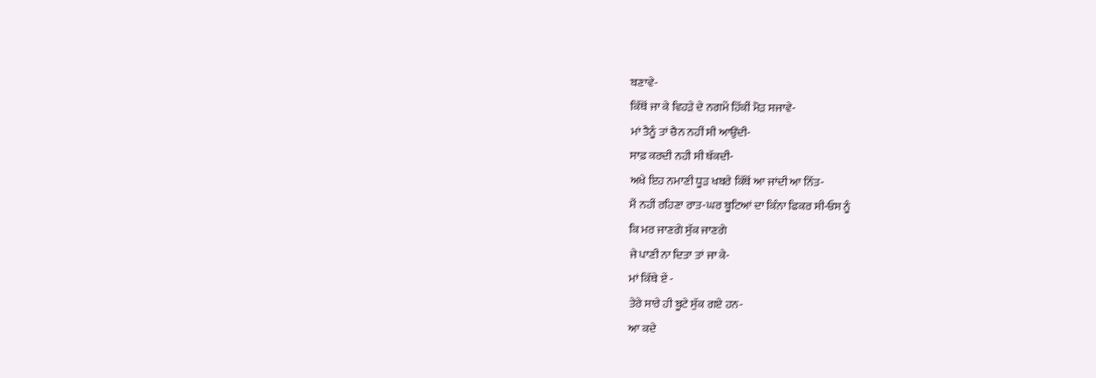ਬਣਾਵੇ-
ਕਿੱਥੋਂ ਜਾ ਕੇ ਵਿਹੜੇ ਦੇ ਨਗਮੇਂ ਹਿੱਕੀਂ ਮੋੜ ਸਜਾਵੇ-
ਮਾਂ ਤੈਨੂੰ ਤਾਂ ਚੈਨ ਨਹੀਂ ਸੀ ਆਉਂਦੀ-
ਸਾਫ਼ ਕਰਦੀ ਨਹੀ ਸੀ ਥੱਕਦੀ-
ਅਖੇ ਇਹ ਨਮਾਣੀ ਧੂੜ ਖਬਰੇ ਕਿੱਥੋਂ ਆ ਜਾਂਦੀ ਆ ਨਿੱਤ-
ਮੈਂ ਨਹੀਂ ਰਹਿਣਾ ਰਾਤ-ਘਰ ਬੂਟਿਆਂ ਦਾ ਕਿੰਨਾ ਫਿਕਰ ਸੀ-ਓਸ ਨੂੰ
ਕਿ ਮਰ ਜਾਣਗੇ ਸੁੱਕ ਜਾਣਗੇ
ਜੇ ਪਾਣੀ ਨਾ ਦਿਤਾ ਤਾਂ ਜਾ ਕੇ-
ਮਾਂ ਕਿੱਥੇ ਏਂ -
ਤੇਰੇ ਸਾਰੇ ਹੀ ਬੂਟੇ ਸੁੱਕ ਗਏ ਹਨ-
ਆ ਕਦੇ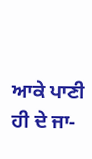ਆਕੇ ਪਾਣੀ ਹੀ ਦੇ ਜਾ-